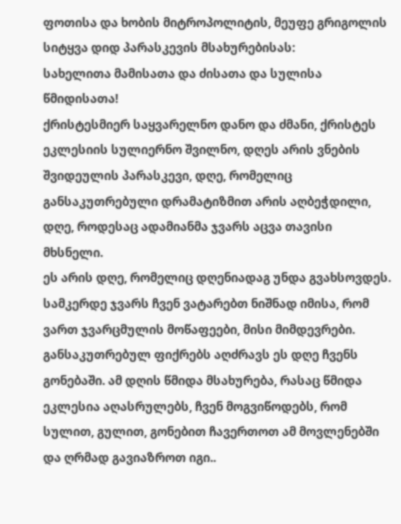ფოთისა და ხობის მიტროპოლიტის, მეუფე გრიგოლის სიტყვა დიდ პარასკევის მსახურებისას:
სახელითა მამისათა და ძისათა და სულისა წმიდისათა!
ქრისტესმიერ საყვარელნო დანო და ძმანი, ქრისტეს ეკლესიის სულიერნო შვილნო, დღეს არის ვნების შვიდეულის პარასკევი, დღე, რომელიც განსაკუთრებული დრამატიზმით არის აღბეჭდილი, დღე, როდესაც ადამიანმა ჯვარს აცვა თავისი მხსნელი.
ეს არის დღე, რომელიც დღენიადაგ უნდა გვახსოვდეს.
სამკერდე ჯვარს ჩვენ ვატარებთ ნიშნად იმისა, რომ ვართ ჯვარცმულის მოწაფეები, მისი მიმდევრები.
განსაკუთრებულ ფიქრებს აღძრავს ეს დღე ჩვენს გონებაში. ამ დღის წმიდა მსახურება, რასაც წმიდა ეკლესია აღასრულებს, ჩვენ მოგვიწოდებს, რომ სულით, გულით, გონებით ჩავერთოთ ამ მოვლენებში და ღრმად გავიაზროთ იგი..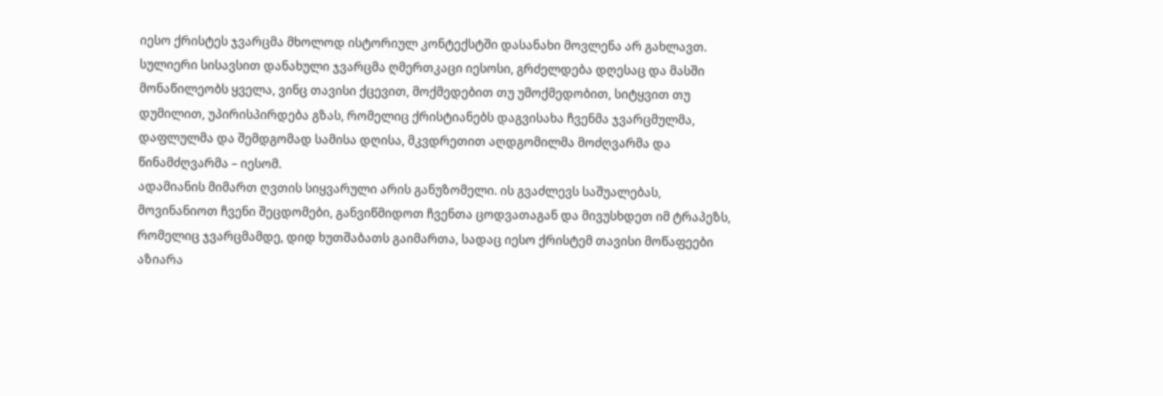იესო ქრისტეს ჯვარცმა მხოლოდ ისტორიულ კონტექსტში დასანახი მოვლენა არ გახლავთ. სულიერი სისავსით დანახული ჯვარცმა ღმერთკაცი იესოსი, გრძელდება დღესაც და მასში მონაწილეობს ყველა, ვინც თავისი ქცევით, მოქმედებით თუ უმოქმედობით, სიტყვით თუ დუმილით, უპირისპირდება გზას, რომელიც ქრისტიანებს დაგვისახა ჩვენმა ჯვარცმულმა, დაფლულმა და შემდგომად სამისა დღისა, მკვდრეთით აღდგომილმა მოძღვარმა და წინამძღვარმა – იესომ.
ადამიანის მიმართ ღვთის სიყვარული არის განუზომელი. ის გვაძლევს საშუალებას, მოვინანიოთ ჩვენი შეცდომები, განვიწმიდოთ ჩვენთა ცოდვათაგან და მივუსხდეთ იმ ტრაპეზს, რომელიც ჯვარცმამდე, დიდ ხუთშაბათს გაიმართა, სადაც იესო ქრისტემ თავისი მოწაფეები აზიარა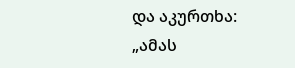და აკურთხა: „ამას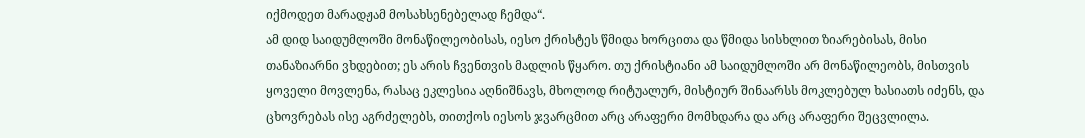იქმოდეთ მარადჟამ მოსახსენებელად ჩემდა“.
ამ დიდ საიდუმლოში მონაწილეობისას, იესო ქრისტეს წმიდა ხორცითა და წმიდა სისხლით ზიარებისას, მისი თანაზიარნი ვხდებით; ეს არის ჩვენთვის მადლის წყარო. თუ ქრისტიანი ამ საიდუმლოში არ მონაწილეობს, მისთვის ყოველი მოვლენა, რასაც ეკლესია აღნიშნავს, მხოლოდ რიტუალურ, მისტიურ შინაარსს მოკლებულ ხასიათს იძენს, და ცხოვრებას ისე აგრძელებს, თითქოს იესოს ჯვარცმით არც არაფერი მომხდარა და არც არაფერი შეცვლილა.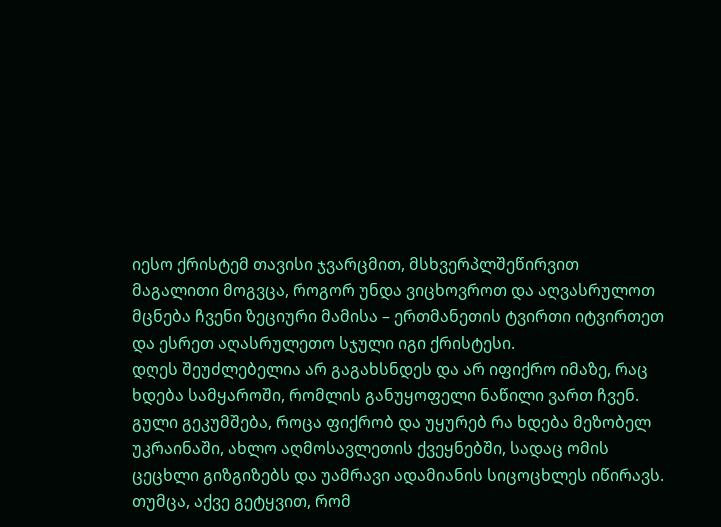იესო ქრისტემ თავისი ჯვარცმით, მსხვერპლშეწირვით მაგალითი მოგვცა, როგორ უნდა ვიცხოვროთ და აღვასრულოთ მცნება ჩვენი ზეციური მამისა – ერთმანეთის ტვირთი იტვირთეთ და ესრეთ აღასრულეთო სჯული იგი ქრისტესი.
დღეს შეუძლებელია არ გაგახსნდეს და არ იფიქრო იმაზე, რაც ხდება სამყაროში, რომლის განუყოფელი ნაწილი ვართ ჩვენ. გული გეკუმშება, როცა ფიქრობ და უყურებ რა ხდება მეზობელ უკრაინაში, ახლო აღმოსავლეთის ქვეყნებში, სადაც ომის ცეცხლი გიზგიზებს და უამრავი ადამიანის სიცოცხლეს იწირავს. თუმცა, აქვე გეტყვით, რომ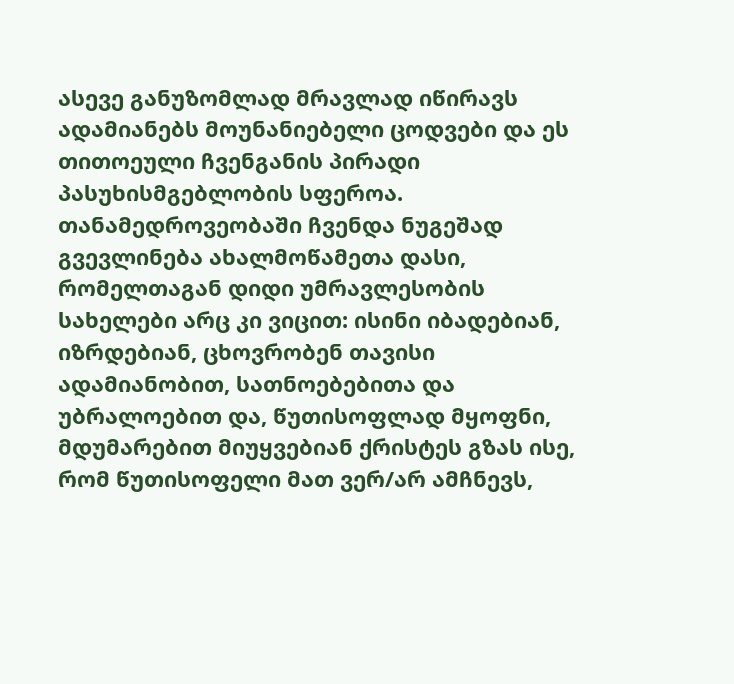ასევე განუზომლად მრავლად იწირავს ადამიანებს მოუნანიებელი ცოდვები და ეს თითოეული ჩვენგანის პირადი პასუხისმგებლობის სფეროა.
თანამედროვეობაში ჩვენდა ნუგეშად გვევლინება ახალმოწამეთა დასი, რომელთაგან დიდი უმრავლესობის სახელები არც კი ვიცით: ისინი იბადებიან, იზრდებიან, ცხოვრობენ თავისი ადამიანობით, სათნოებებითა და უბრალოებით და, წუთისოფლად მყოფნი, მდუმარებით მიუყვებიან ქრისტეს გზას ისე, რომ წუთისოფელი მათ ვერ/არ ამჩნევს,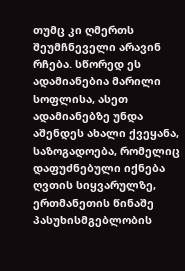თუმც კი ღმერთს შეუმჩნეველი არავინ რჩება. სწორედ ეს ადამიანებია მარილი სოფლისა, ასეთ ადამიანებზე უნდა აშენდეს ახალი ქვეყანა, საზოგადოება, რომელიც დაფუძნებული იქნება ღვთის სიყვარულზე, ერთმანეთის წინაშე პასუხისმგებლობის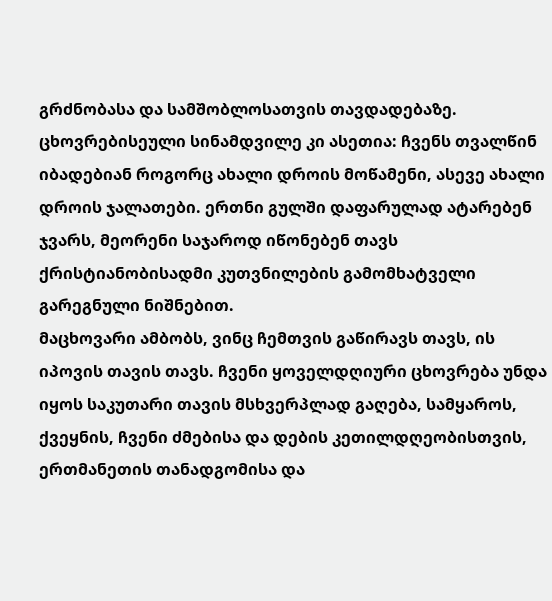გრძნობასა და სამშობლოსათვის თავდადებაზე.
ცხოვრებისეული სინამდვილე კი ასეთია: ჩვენს თვალწინ იბადებიან როგორც ახალი დროის მოწამენი, ასევე ახალი დროის ჯალათები. ერთნი გულში დაფარულად ატარებენ ჯვარს, მეორენი საჯაროდ იწონებენ თავს ქრისტიანობისადმი კუთვნილების გამომხატველი გარეგნული ნიშნებით.
მაცხოვარი ამბობს, ვინც ჩემთვის გაწირავს თავს, ის იპოვის თავის თავს. ჩვენი ყოველდღიური ცხოვრება უნდა იყოს საკუთარი თავის მსხვერპლად გაღება, სამყაროს, ქვეყნის, ჩვენი ძმებისა და დების კეთილდღეობისთვის, ერთმანეთის თანადგომისა და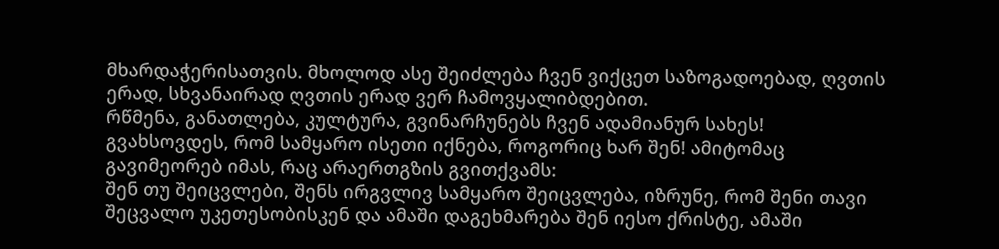მხარდაჭერისათვის. მხოლოდ ასე შეიძლება ჩვენ ვიქცეთ საზოგადოებად, ღვთის ერად, სხვანაირად ღვთის ერად ვერ ჩამოვყალიბდებით.
რწმენა, განათლება, კულტურა, გვინარჩუნებს ჩვენ ადამიანურ სახეს!
გვახსოვდეს, რომ სამყარო ისეთი იქნება, როგორიც ხარ შენ! ამიტომაც გავიმეორებ იმას, რაც არაერთგზის გვითქვამს:
შენ თუ შეიცვლები, შენს ირგვლივ სამყარო შეიცვლება, იზრუნე, რომ შენი თავი შეცვალო უკეთესობისკენ და ამაში დაგეხმარება შენ იესო ქრისტე, ამაში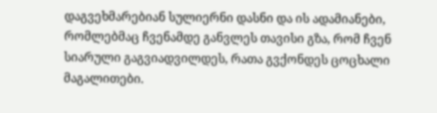დაგვეხმარებიან სულიერნი დასნი და ის ადამიანები, რომლებმაც ჩვენამდე განვლეს თავისი გზა, რომ ჩვენ სიარული გაგვიადვილდეს, რათა გვქონდეს ცოცხალი მაგალითები.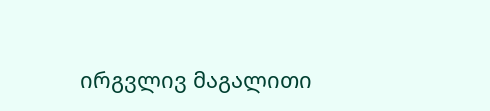ირგვლივ მაგალითი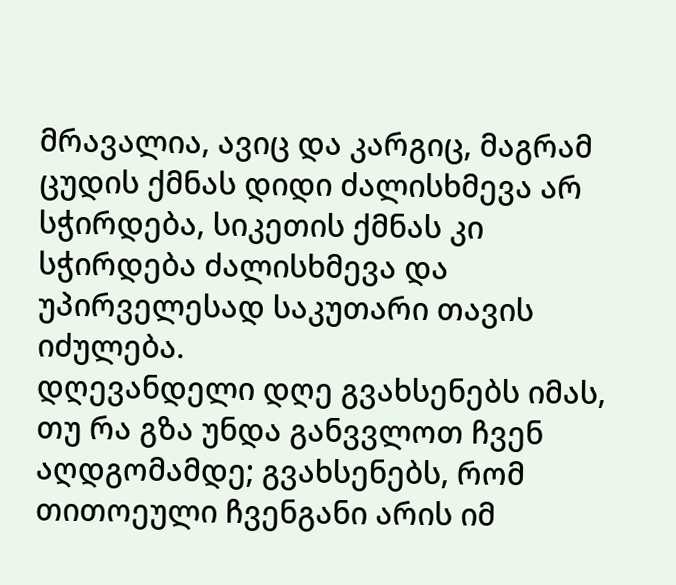მრავალია, ავიც და კარგიც, მაგრამ ცუდის ქმნას დიდი ძალისხმევა არ სჭირდება, სიკეთის ქმნას კი სჭირდება ძალისხმევა და უპირველესად საკუთარი თავის იძულება.
დღევანდელი დღე გვახსენებს იმას, თუ რა გზა უნდა განვვლოთ ჩვენ აღდგომამდე; გვახსენებს, რომ თითოეული ჩვენგანი არის იმ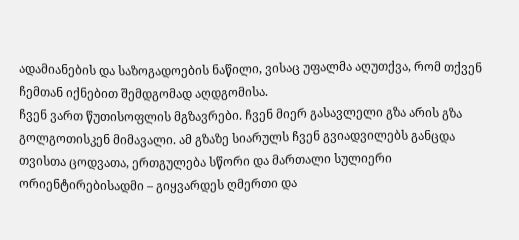ადამიანების და საზოგადოების ნაწილი, ვისაც უფალმა აღუთქვა, რომ თქვენ ჩემთან იქნებით შემდგომად აღდგომისა.
ჩვენ ვართ წუთისოფლის მგზავრები. ჩვენ მიერ გასავლელი გზა არის გზა გოლგოთისკენ მიმავალი. ამ გზაზე სიარულს ჩვენ გვიადვილებს განცდა თვისთა ცოდვათა, ერთგულება სწორი და მართალი სულიერი ორიენტირებისადმი – გიყვარდეს ღმერთი და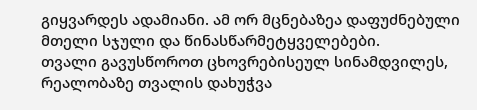გიყვარდეს ადამიანი. ამ ორ მცნებაზეა დაფუძნებული მთელი სჯული და წინასწარმეტყველებები.
თვალი გავუსწოროთ ცხოვრებისეულ სინამდვილეს, რეალობაზე თვალის დახუჭვა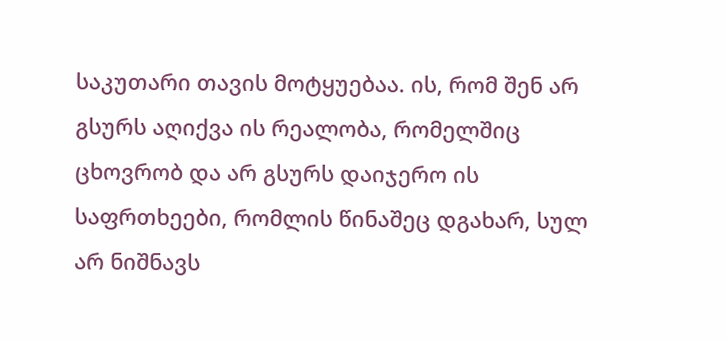საკუთარი თავის მოტყუებაა. ის, რომ შენ არ გსურს აღიქვა ის რეალობა, რომელშიც ცხოვრობ და არ გსურს დაიჯერო ის საფრთხეები, რომლის წინაშეც დგახარ, სულ არ ნიშნავს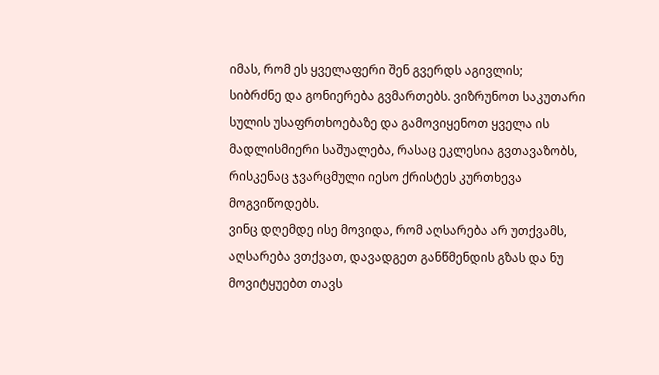იმას, რომ ეს ყველაფერი შენ გვერდს აგივლის;
სიბრძნე და გონიერება გვმართებს. ვიზრუნოთ საკუთარი სულის უსაფრთხოებაზე და გამოვიყენოთ ყველა ის მადლისმიერი საშუალება, რასაც ეკლესია გვთავაზობს, რისკენაც ჯვარცმული იესო ქრისტეს კურთხევა მოგვიწოდებს.
ვინც დღემდე ისე მოვიდა, რომ აღსარება არ უთქვამს, აღსარება ვთქვათ, დავადგეთ განწმენდის გზას და ნუ მოვიტყუებთ თავს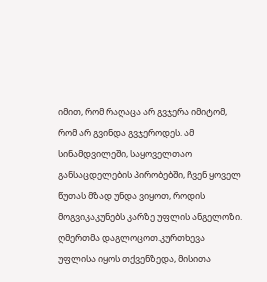იმით, რომ რაღაცა არ გვჯერა იმიტომ, რომ არ გვინდა გვჯეროდეს. ამ სინამდვილეში, საყოველთაო განსაცდელების პირობებში, ჩვენ ყოველ წუთას მზად უნდა ვიყოთ, როდის მოგვიკაკუნებს კარზე უფლის ანგელოზი.
ღმერთმა დაგლოცოთ.კურთხევა უფლისა იყოს თქვენზედა, მისითა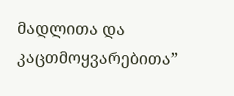მადლითა და კაცთმოყვარებითა”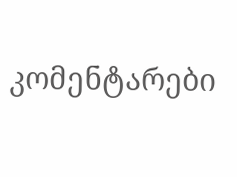კომენტარები